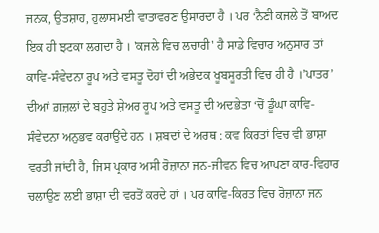ਜਨਕ, ਉਤਸ਼ਾਹ, ਹੁਲਾਸਮਈ ਵਾਤਾਵਰਣ ਉਸਾਰਦਾ ਹੈ । ਪਰ ‘ਨੈਣੀ ਕਜਲੇ ਤੋਂ ਬਾਅਦ ਇਕ ਹੀ ਝਟਕਾ ਲਗਦਾ ਹੈ । 'ਕਜਲੇ ਵਿਚ ਲਚਾਰੀ' ਹੈ ਸਾਡੇ ਵਿਚਾਰ ਅਨੁਸਾਰ ਤਾਂ ਕਾਵਿ-ਸੰਵੇਦਨਾ ਰੂਪ ਅਤੇ ਵਸਤੂ ਦੋਹਾਂ ਦੀ ਅਭੇਦਕ ਖੂਬਸੂਰਤੀ ਵਿਚ ਹੀ ਹੈ ।’ਪਾਤਰ’ ਦੀਆਂ ਗ਼ਜ਼ਲਾਂ ਦੇ ਬਹੁਤੇ ਸ਼ੇਅਰ ਰੂਪ ਅਤੇ ਵਸਤੂ ਦੀ ਅਦਭੇਤਾ ‘ਚੋਂ ਡੂੰਘਾ ਕਾਵਿ-ਸੰਵੇਦਨਾ ਅਨੁਭਵ ਕਰਾਉਂਦੇ ਹਨ । ਸ਼ਬਦਾਂ ਦੇ ਅਰਥ : ਕਵ ਕਿਰਤਾਂ ਵਿਚ ਵੀ ਭਾਸ਼ਾ ਵਰਤੀ ਜਾਂਦੀ ਹੈ, ਜਿਸ ਪ੍ਰਕਾਰ ਅਸੀ ਰੋਜ਼ਾਨਾ ਜਨ-ਜੀਵਨ ਵਿਚ ਆਪਣਾ ਕਾਰ-ਵਿਹਾਰ ਚਲਾਉਣ ਲਈ ਭਾਸ਼ਾ ਦੀ ਵਰਤੋਂ ਕਰਦੇ ਹਾਂ । ਪਰ ਕਾਵਿ-ਕਿਰਤ ਵਿਚ ਰੋਜ਼ਾਨਾ ਜਨ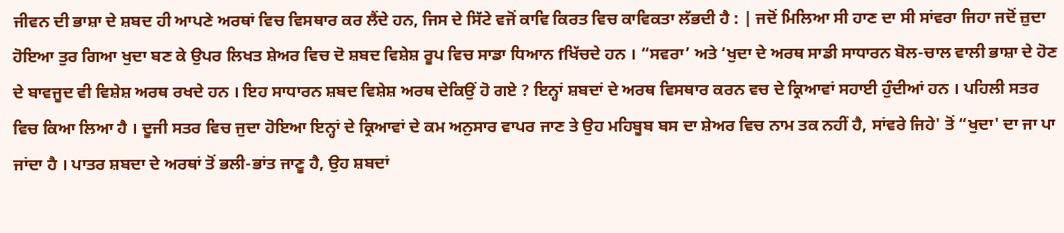ਜੀਵਨ ਦੀ ਭਾਸ਼ਾ ਦੇ ਸ਼ਬਦ ਹੀ ਆਪਣੇ ਅਰਥਾਂ ਵਿਚ ਵਿਸਥਾਰ ਕਰ ਲੈਂਦੇ ਹਨ, ਜਿਸ ਦੇ ਸਿੱਟੇ ਵਜੋਂ ਕਾਵਿ ਕਿਰਤ ਵਿਚ ਕਾਵਿਕਤਾ ਲੱਭਦੀ ਹੈ : | ਜਦੋਂ ਮਿਲਿਆ ਸੀ ਹਾਣ ਦਾ ਸੀ ਸਾਂਵਰਾ ਜਿਹਾ ਜਦੋਂ ਜ਼ੁਦਾ ਹੋਇਆ ਤੁਰ ਗਿਆ ਖੁਦਾ ਬਣ ਕੇ ਉਪਰ ਲਿਖਤ ਸ਼ੇਅਰ ਵਿਚ ਦੋ ਸ਼ਬਦ ਵਿਸ਼ੇਸ਼ ਰੂਪ ਵਿਚ ਸਾਡਾ ਧਿਆਨ fਖਿੱਚਦੇ ਹਨ । “ਸਵਰਾ’ ਅਤੇ ‘ਖੁਦਾ ਦੇ ਅਰਥ ਸਾਡੀ ਸਾਧਾਰਨ ਬੋਲ-ਚਾਲ ਵਾਲੀ ਭਾਸ਼ਾ ਦੇ ਹੋਣ ਦੇ ਬਾਵਜੂਦ ਵੀ ਵਿਸ਼ੇਸ਼ ਅਰਥ ਰਖਦੇ ਹਨ । ਇਹ ਸਾਧਾਰਨ ਸ਼ਬਦ ਵਿਸ਼ੇਸ਼ ਅਰਥ ਦੇਕਿਉਂ ਹੋ ਗਏ ? ਇਨ੍ਹਾਂ ਸ਼ਬਦਾਂ ਦੇ ਅਰਥ ਵਿਸਥਾਰ ਕਰਨ ਵਚ ਦੇ ਕ੍ਰਿਆਵਾਂ ਸਹਾਈ ਹੁੰਦੀਆਂ ਹਨ । ਪਹਿਲੀ ਸਤਰ ਵਿਚ ਕਿਆ ਲਿਆ ਹੈ । ਦੂਜੀ ਸਤਰ ਵਿਚ ਜੁਦਾ ਹੋਇਆ ਇਨ੍ਹਾਂ ਦੇ ਕ੍ਰਿਆਵਾਂ ਦੇ ਕਮ ਅਨੁਸਾਰ ਵਾਪਰ ਜਾਣ ਤੇ ਉਹ ਮਹਿਬੂਬ ਬਸ ਦਾ ਸ਼ੇਅਰ ਵਿਚ ਨਾਮ ਤਕ ਨਹੀਂ ਹੈ, ਸਾਂਵਰੇ ਜਿਹੇ' ਤੋਂ “ਖੁਦਾ' ਦਾ ਜਾ ਪਾ ਜਾਂਦਾ ਹੈ । ਪਾਤਰ ਸ਼ਬਦਾ ਦੇ ਅਰਥਾਂ ਤੋਂ ਭਲੀ-ਭਾਂਤ ਜਾਣੂ ਹੈ, ਉਹ ਸ਼ਬਦਾਂ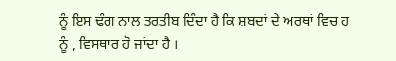ਨੂੰ ਇਸ ਢੰਗ ਨਾਲ ਤਰਤੀਬ ਦਿੰਦਾ ਹੈ ਕਿ ਸ਼ਬਦਾਂ ਦੇ ਅਰਥਾਂ ਵਿਚ ਹ
ਨੂੰ , ਵਿਸਥਾਰ ਹੋ ਜਾਂਦਾ ਹੈ ।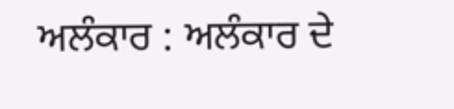ਅਲੰਕਾਰ : ਅਲੰਕਾਰ ਦੇ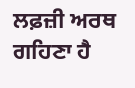ਲਫ਼ਜ਼ੀ ਅਰਥ ਗਹਿਣਾ ਹੈ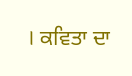। ਕਵਿਤਾ ਦਾ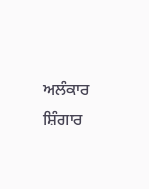ਅਲੰਕਾਰ ਸ਼ਿੰਗਾਰ